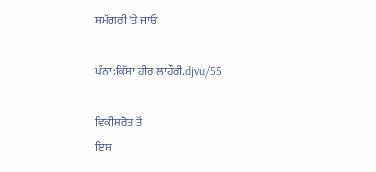ਸਮੱਗਰੀ 'ਤੇ ਜਾਓ

ਪੰਨਾ:ਕਿੱਸਾ ਹੀਰ ਲਾਹੌਰੀ.djvu/55

ਵਿਕੀਸਰੋਤ ਤੋਂ
ਇਸ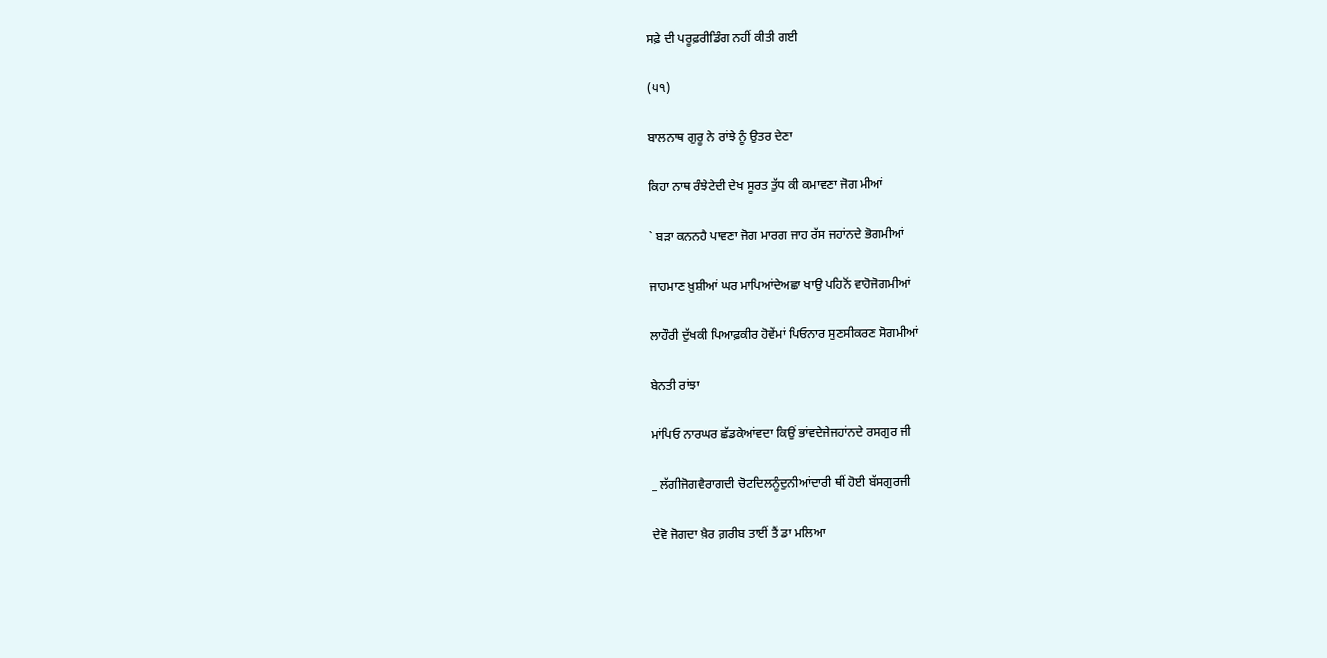ਸਫ਼ੇ ਦੀ ਪਰੂਫ਼ਰੀਡਿੰਗ ਨਹੀਂ ਕੀਤੀ ਗਈ

(੫੧)

ਬਾਲਨਾਥ ਗੁਰੂ ਨੇ ਰਾਂਝੇ ਨੂੰ ਉਤਰ ਦੇਣਾ

ਕਿਹਾ ਨਾਥ ਰੰਝੇਟੇਦੀ ਦੇਖ ਸੂਰਤ ਤੁੱਧ ਕੀ ਕਮਾਵਣਾ ਜੋਗ ਮੀਆਂ

` ਬੜਾ ਕਨਨਹੈ ਪਾਵਣਾ ਜੋਗ ਮਾਰਗ ਜਾਹ ਰੱਸ ਜਹਾਂਨਦੇ ਭੋਗਮੀਆਂ

ਜਾਹਮਾਣ ਖ਼ੁਸ਼ੀਆਂ ਘਰ ਮਾਪਿਆਂਦੇਅਛਾ ਖਾਉ ਪਹਿਨੋਂ ਵਾਹੋਜੋਗਮੀਆਂ

ਲਾਹੌਰੀ ਦੁੱਖਕੀ ਪਿਆਫ਼ਕੀਰ ਹੋਵੇਂਮਾਂ ਪਿਓਨਾਰ ਸੁਣਸੀਕਰਣ ਸੋਗਮੀਆਂ

ਬੇਨਤੀ ਰਾਂਝਾ

ਮਾਂਪਿਓ ਨਾਰਘਰ ਛੱਡਕੇਆਂਵਦਾ ਕਿਉਂ ਭਾਂਵਦੇਜੇਜਹਾਂਨਦੇ ਰਸਗੁਰ ਜੀ

_ ਲੱਗੀਜੋਗਵੈਰਾਗਦੀ ਚੋਟਦਿਲਨੂੰਦੁਨੀਆਂਦਾਰੀ ਥੀਂ ਹੋਈ ਬੱਸਗੁਰਜੀ

ਦੇਵੋ ਜੋਗਦਾ ਖ਼ੈਰ ਗ਼ਰੀਬ ਤਾਈਂ ਤੈਂ ਡਾ ਮਲਿਆ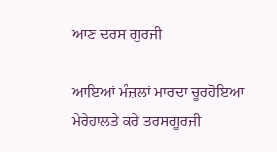ਆਣ ਦਰਸ ਗੁਰਜੀ

ਆਇਆਂ ਮੰਜ਼ਲਾਂ ਮਾਰਦਾ ਚੂਰਹੋਇਆ ਮੇਰੇਹਾਲਤੇ ਕਰੇ ਤਰਸਗੂਰਜੀ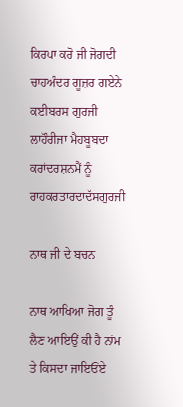ਕਿਰਪਾ ਕਰੋ ਜੀ ਜੋਗਦੀ ਚਾਹਅੰਦਰ ਗੂਜ਼ਰ ਗਏਨੇ ਕਈਬਰਸ ਗੁਰਜੀ ਲਾਹੌਰੀਜਾ ਮੈਹਬੂਬਦਾ ਕਰਾਂਦਰਸ਼ਨਮੈਂ ਨੂੰ ਰਾਹਕਰਤਾਰਦਾਦੱਸਗੁਰਜੀ

ਨਾਥ ਜੀ ਦੇ ਬਚਨ

ਨਾਥ ਆਖਿਆ ਜੋਗ ਤੂੰ ਲੈਣ ਆਇਉਂ ਕੀ ਹੈ ਨਾਂਮ ਤੇ ਕਿਸਦਾ ਜਾਇਓਂਏ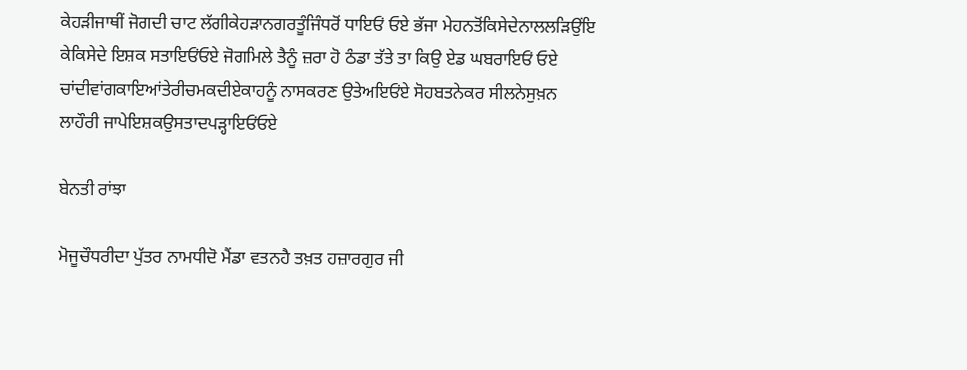ਕੇਹੜੀਜਾਥੀਂ ਜੋਗਦੀ ਚਾਟ ਲੱਗੀਕੇਹੜਾਨਗਰਤੂੰਜਿੰਧਰੋਂ ਧਾਇਓਂ ਓਏ ਭੱਜਾ ਮੇਹਨਤੋਂਕਿਸੇਦੇਨਾਲਲੜਿਉਂਇ ਕੇਕਿਸੇਦੇ ਇਸ਼ਕ ਸਤਾਇਓਂਓਏ ਜੋਗਮਿਲੇ ਤੈਨੂੰ ਜ਼ਰਾ ਹੋ ਠੰਡਾ ਤੱਤੇ ਤਾ ਕਿਉ ਏਡ ਘਬਰਾਇਓਂ ਓਏ ਚਾਂਦੀਵਾਂਗਕਾਇਆਂਤੇਰੀਚਮਕਦੀਏਕਾਹਨੂੰ ਨਾਸਕਰਣ ਉਤੇਅਇਓਂਏ ਸੋਹਬਤਨੇਕਰ ਸੀਲਨੇਸੁਖ਼ਨ ਲਾਹੌਰੀ ਜਾਪੇਇਸ਼ਕਉਸਤਾਦਪੜ੍ਹਾਇਓਂਓਏ

ਬੇਨਤੀ ਰਾਂਝਾ

ਮੋਜੂਚੌਧਰੀਦਾ ਪੁੱਤਰ ਨਾਮਧੀਦੋ ਮੈਂਡਾ ਵਤਨਹੈ ਤਖ਼ਤ ਹਜ਼ਾਰਗੁਰ ਜੀ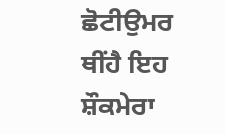ਛੋਟੀਉਮਰ ਥੀਂਹੈ ਇਹ ਸ਼ੌਕਮੇਰਾ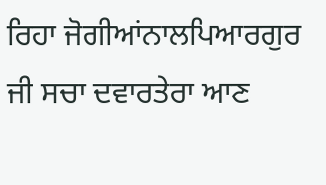ਰਿਹਾ ਜੋਗੀਆਂਨਾਲਪਿਆਰਗੁਰ ਜੀ ਸਚਾ ਦਵਾਰਤੇਰਾ ਆਣ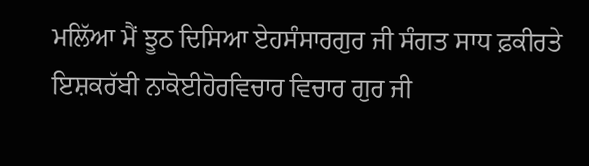ਮਲਿੱਆ ਮੈਂ ਝੂਠ ਦਿਸਿਆ ਏਹਸੰਸਾਰਗੁਰ ਜੀ ਸੰਗਤ ਸਾਧ ਫ਼ਕੀਰਤੇ ਇਸ਼ਕਰੱਬੀ ਨਾਕੋਈਹੋਰਵਿਚਾਰ ਵਿਚਾਰ ਗੁਰ ਜੀ